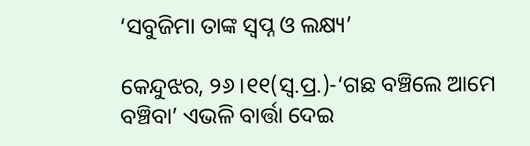‘ସବୁଜିମା ତାଙ୍କ ସ୍ବପ୍ନ ଓ ଲକ୍ଷ୍ୟ’

କେନ୍ଦୁଝର, ୨୬।୧୧(ସ୍ବ.ପ୍ର.)-‘ଗଛ ବଞ୍ଚିଲେ ଆମେ ବଞ୍ଚିବା’ ଏଭଳି ବାର୍ତ୍ତା ଦେଇ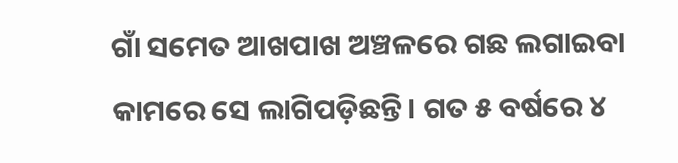ଗାଁ ସମେତ ଆଖପାଖ ଅଞ୍ଚଳରେ ଗଛ ଲଗାଇବା କାମରେ ସେ ଲାଗିପଡ଼ିଛନ୍ତି। ଗତ ୫ ବର୍ଷରେ ୪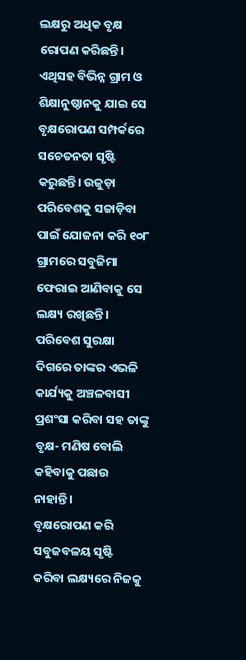ଲକ୍ଷରୁ ଅଧିକ ବୃକ୍ଷ ରୋପଣ କରିଛନ୍ତି। ଏଥିସହ ବିଭିନ୍ନ ଗ୍ରାମ ଓ ଶିକ୍ଷାନୁଷ୍ଠାନକୁ ଯାଇ ସେ ବୃକ୍ଷରୋପଣ ସମ୍ପର୍କରେ ସଚେତନତା ସୃଷ୍ଟି କରୁଛନ୍ତି। ଉଜୁଡ଼ା ପରିବେଶକୁ ସଜାଡ଼ିବା ପାଇଁ ଯୋଜନା କରି ୧୦୮ ଗ୍ରାମରେ ସବୁଜିମା ଫେରାଇ ଆଣିବାକୁ ସେ ଲକ୍ଷ୍ୟ ରଖିଛନ୍ତି। ପରିବେଶ ସୁରକ୍ଷା ଦିଗରେ ତାଙ୍କର ଏଭଳି କାର୍ଯ୍ୟକୁ ଅଞ୍ଚଳବାସୀ ପ୍ରଶଂସା କରିବା ସହ ତାଙ୍କୁ ବୃକ୍ଷ- ମଣିଷ ବୋଲି କହିବାକୁ ପଛାଉ ନାହାନ୍ତି।
ବୃକ୍ଷରୋପଣ କରି ସବୁଜବଳୟ ସୃଷ୍ଟି କରିବା ଲକ୍ଷ୍ୟରେ ନିଜକୁ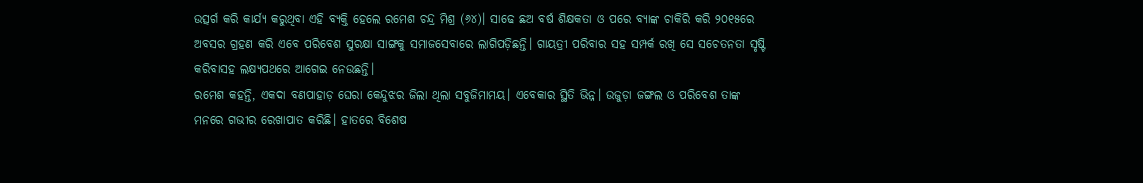ଉତ୍ସର୍ଗ କରି କାର୍ଯ୍ୟ କରୁଥିବା ଏହି ବ୍ୟକ୍ତି ହେଲେ ରମେଶ ଚନ୍ଦ୍ର ମିଶ୍ର (୬୪)। ସାଢେ ଛଅ ବର୍ଷ ଶିକ୍ଷକତା ଓ ପରେ ବ୍ୟାଙ୍କ ଚାକିରି କରି ୨୦୧୫ରେ ଅବସର ଗ୍ରହଣ କରି ଏବେ ପରିବେଶ ସୁରକ୍ଷା ସାଙ୍ଗକୁ ସମାଜସେବାରେ ଲାଗିପଡ଼ିଛନ୍ତି। ଗାୟତ୍ରୀ ପରିବାର ସହ ସମ୍ପର୍କ ରଖି ସେ ସଚେତନତା ସୃଷ୍ଟି କରିବାସହ ଲକ୍ଷ୍ୟପଥରେ ଆଗେଇ ନେଉଛନ୍ତି।
ରମେଶ କହନ୍ତି, ଏକଦା ବଣପାହାଡ଼ ଘେରା କେନ୍ଦୁଝର ଜିଲା ଥିଲା ସବୁଜିମାମୟ। ଏବେକାର ସ୍ଥିତି ଭିନ୍ନ। ଉଜୁଡ଼ା ଜଙ୍ଗଲ ଓ ପରିବେଶ ତାଙ୍କ ମନରେ ଗଭୀର ରେଖାପାତ କରିଛି। ହାତରେ ବିଶେଷ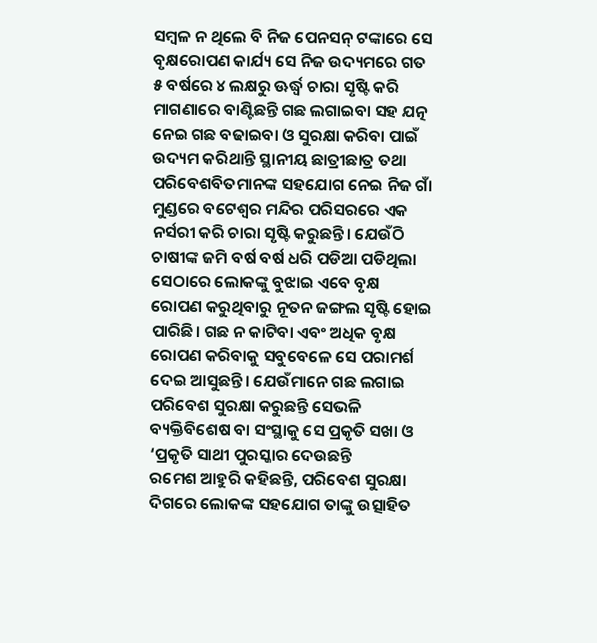ସମ୍ବଳ ନ ଥିଲେ ବି ନିଜ ପେନସନ୍‌ ଟଙ୍କାରେ ସେ ବୃକ୍ଷରୋପଣ କାର୍ଯ୍ୟ ସେ ନିଜ ଉଦ୍ୟମରେ ଗତ ୫ ବର୍ଷରେ ୪ ଲକ୍ଷରୁ ଊର୍ଦ୍ଧ୍ୱ ଚାରା ସୃଷ୍ଟି କରି ମାଗଣାରେ ବାଣ୍ଟିଛନ୍ତି ଗଛ ଲଗାଇବା ସହ ଯତ୍ନ ନେଇ ଗଛ ବଢାଇବା ଓ ସୁରକ୍ଷା କରିବା ପାଇଁ ଉଦ୍ୟମ କରିଥାନ୍ତି ସ୍ଥାନୀୟ ଛାତ୍ରୀଛାତ୍ର ତଥା ପରିବେଶବିତମାନଙ୍କ ସହଯୋଗ ନେଇ ନିଜ ଗାଁ ମୁଣ୍ଡରେ ବଟେଶ୍ୱର ମନ୍ଦିର ପରିସରରେ ଏକ ନର୍ସରୀ କରି ଚାରା ସୃଷ୍ଟି କରୁଛନ୍ତି। ଯେଉଁଠି ଚାଷୀଙ୍କ ଜମି ବର୍ଷ ବର୍ଷ ଧରି ପଡିଆ ପଡିଥିଲା ସେଠାରେ ଲୋକଙ୍କୁ ବୁଝାଇ ଏବେ ବୃକ୍ଷ ରୋପଣ କରୁଥିବାରୁ ନୂତନ ଜଙ୍ଗଲ ସୃଷ୍ଟି ହୋଇ ପାରିଛି। ଗଛ ନ କାଟିବା ଏବଂ ଅଧିକ ବୃକ୍ଷ ରୋପଣ କରିବାକୁ ସବୁବେଳେ ସେ ପରାମର୍ଶ ଦେଇ ଆସୁଛନ୍ତି। ଯେଉଁମାନେ ଗଛ ଲଗାଇ ପରିବେଶ ସୁରକ୍ଷା କରୁଛନ୍ତି ସେଭଳି ବ୍ୟକ୍ତିବିଶେଷ ବା ସଂସ୍ଥାକୁ ସେ ପ୍ରକୃତି ସଖା ଓ ‘ପ୍ରକୃତି ସାଥୀ ପୁରସ୍କାର ଦେଉଛନ୍ତି
ରମେଶ ଆହୁରି କହିଛନ୍ତି, ପରିବେଶ ସୁରକ୍ଷା ଦିଗରେ ଲୋକଙ୍କ ସହଯୋଗ ତାଙ୍କୁ ଉତ୍ସାହିତ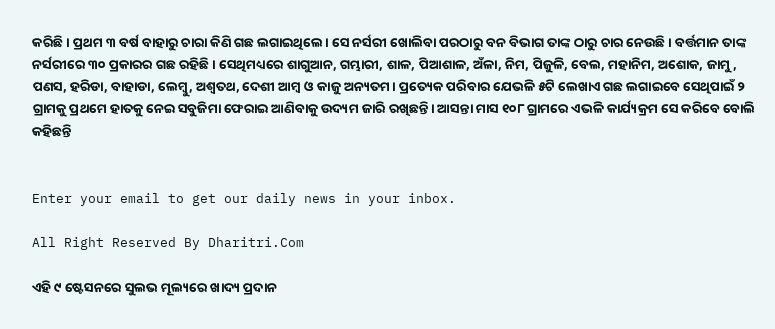କରିଛି। ପ୍ରଥମ ୩ ବର୍ଷ ବାହାରୁ ଚାରା କିଣି ଗଛ ଲଗାଇଥିଲେ। ସେ ନର୍ସରୀ ଖୋଲିବା ପରଠାରୁ ବନ ବିଭାଗ ତାଙ୍କ ଠାରୁ ଚାର ନେଉଛି। ବର୍ତ୍ତମାନ ତାଙ୍କ ନର୍ସରୀରେ ୩୦ ପ୍ରକାରର ଗଛ ରହିଛି। ସେଥିମଧ୍ୟରେ ଶାଗୁଆନ, ଗମ୍ଭାରୀ, ଶାଳ, ପିଆଶାଳ, ଅଁଳା, ନିମ, ପିଜୁଳି, ବେଲ, ମହାନିମ, ଅଶୋକ, ଜାମୁ, ପଣସ, ହରିଡା, ବାହାଡା, ଲେମ୍ବୁ, ଅଶ୍ୱତଥ, ଦେଶୀ ଆମ୍ବ ଓ କାଜୁ ଅନ୍ୟତମ। ପ୍ରତ୍ୟେକ ପରିବାର ଯେଭଳି ୫ଟି ଲେଖାଏ ଗଛ ଲଗାଇବେ ସେଥିପାଇଁ ୨ ଗ୍ରାମକୁ ପ୍ରଥମେ ହାତକୁ ନେଇ ସବୁଜିମା ଫେରାଇ ଆଣିବାକୁ ଉଦ୍ୟମ ଜାରି ରଖିଛନ୍ତି। ଆସନ୍ତା ମାସ ୧୦୮ ଗ୍ରାମରେ ଏଭଳି କାର୍ଯ୍ୟକ୍ରମ ସେ କରିବେ ବୋଲି କହିଛନ୍ତି


Enter your email to get our daily news in your inbox.

All Right Reserved By Dharitri.Com

ଏହି ୯ ଷ୍ଟେସନରେ ସୁଲଭ ମୂଲ୍ୟରେ ଖାଦ୍ୟ ପ୍ରଦାନ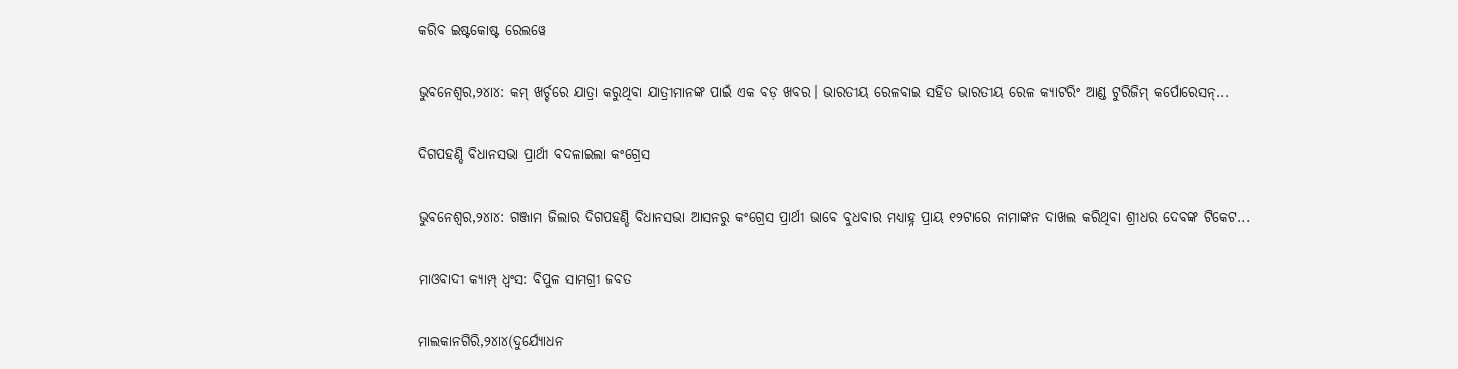କରିବ ଇଷ୍ଟକୋଷ୍ଟ ରେଲୱେ

ଭୁବନେଶ୍ୱର,୨୪ା୪: କମ୍ ଖର୍ଚ୍ଚରେ ଯାତ୍ରା କରୁଥିବା ଯାତ୍ରୀମାନଙ୍କ ପାଇଁ ଏକ ବଡ଼ ଖବର। ଭାରତୀୟ ରେଳବାଇ ସହିତ ଭାରତୀୟ ରେଳ କ୍ୟାଟରିଂ ଆଣ୍ଡ ଟୁରିଜିମ୍ କର୍ପୋରେସନ୍...

ଦିଗପହଣ୍ଡି ବିଧାନସଭା ପ୍ରାର୍ଥୀ ବଦଳାଇଲା କଂଗ୍ରେସ

ଭୁବନେଶ୍ୱର,୨୪ା୪: ଗଞ୍ଜାମ ଜିଲାର ଦିଗପହଣ୍ଡି ବିଧାନସଭା ଆସନରୁ କଂଗ୍ରେସ ପ୍ରାର୍ଥୀ ଭାବେ ବୁଧବାର ମଧ୍ୟାହ୍ନ ପ୍ରାୟ ୧୨ଟାରେ ନାମାଙ୍କନ ଦାଖଲ କରିଥିବା ଶ୍ରୀଧର ଦେବଙ୍କ ଟିକେଟ...

ମାଓବାଦୀ କ୍ୟାମ୍ପ୍‌ ଧ୍ୱଂସ: ବିପୁଳ ସାମଗ୍ରୀ ଜବତ

ମାଲକାନଗିରି,୨୪ା୪(ଦୁର୍ଯ୍ୟୋଧନ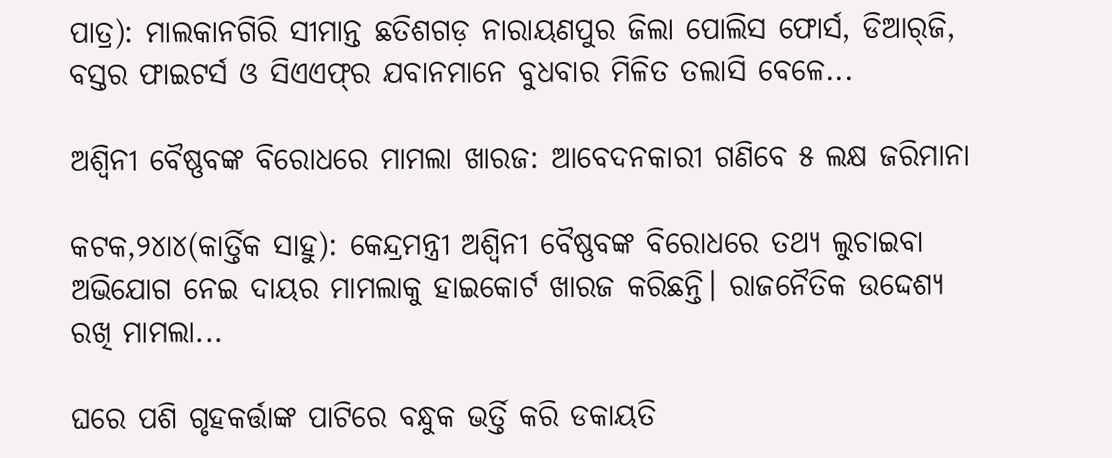ପାତ୍ର): ମାଲକାନଗିରି ସୀମାନ୍ତ ଛତିଶଗଡ଼ ନାରାୟଣପୁର ଜିଲା ପୋଲିସ ଫୋର୍ସ, ଡିଆର୍‌ଜି, ବସ୍ତର ଫାଇଟର୍ସ ଓ ସିଏଏଫ୍‌ର ଯବାନମାନେ ବୁଧବାର ମିଳିତ ତଲାସି ବେଳେ...

ଅଶ୍ୱିନୀ ବୈଷ୍ଣବଙ୍କ ବିରୋଧରେ ମାମଲା ଖାରଜ: ଆବେଦନକାରୀ ଗଣିବେ ୫ ଲକ୍ଷ ଜରିମାନା

କଟକ,୨୪ା୪(କାର୍ତ୍ତିକ ସାହୁ): କେନ୍ଦ୍ରମନ୍ତ୍ରୀ ଅଶ୍ୱିନୀ ବୈଷ୍ଣବଙ୍କ ବିରୋଧରେ ତଥ୍ୟ ଲୁଚାଇବା ଅଭିଯୋଗ ନେଇ ଦାୟର ମାମଲାକୁ ହାଇକୋର୍ଟ ଖାରଜ କରିଛନ୍ତି। ରାଜନୈତିକ ଉଦ୍ଦେଶ୍ୟ ରଖି ମାମଲା...

ଘରେ ପଶି ଗୃହକର୍ତ୍ତାଙ୍କ ପାଟିରେ ବନ୍ଧୁକ ଭର୍ତ୍ତି କରି ଡକାୟତି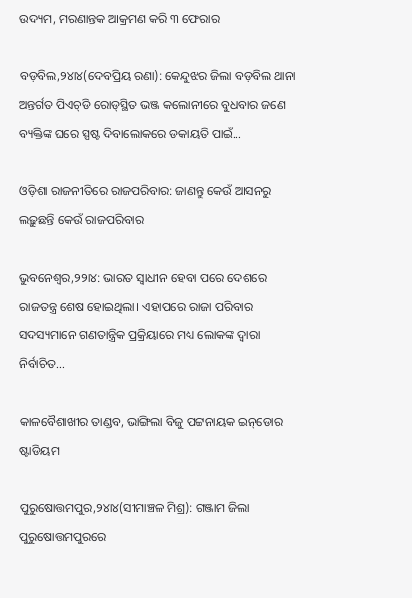ଉଦ୍ୟମ, ମରଣାନ୍ତକ ଆକ୍ରମଣ କରି ୩ ଫେରାର

ବଡ଼ବିଲ,୨୪ା୪(ଦେବପ୍ରିୟ ରଣା): କେନ୍ଦୁଝର ଜିଲା ବଡ଼ବିଲ ଥାନା ଅନ୍ତର୍ଗତ ପିଏଚ୍‌ଡି ରୋଡ୍‌ସ୍ଥିତ ଭଞ୍ଜ କଲୋନୀରେ ବୁଧବାର ଜଣେ ବ୍ୟକ୍ତିଙ୍କ ଘରେ ସ୍ପଷ୍ଟ ଦିବାଲୋକରେ ଡକାୟତି ପାଇଁ...

ଓଡ଼ିଶା ରାଜନୀତିରେ ରାଜପରିବାର: ଜାଣନ୍ତୁ କେଉଁ ଆସନରୁ ଲଢ଼ୁଛନ୍ତି କେଉଁ ରାଜପରିବାର

ଭୁବନେଶ୍ୱର,୨୨ା୪: ଭାରତ ସ୍ୱାଧୀନ ହେବା ପରେ ଦେଶରେ ରାଜତନ୍ତ୍ର ଶେଷ ହୋଇଥିଲା। ଏହାପରେ ରାଜା ପରିବାର ସଦସ୍ୟମାନେ ଗଣତାନ୍ତ୍ରିକ ପ୍ରକ୍ରିୟାରେ ମଧ୍ୟ ଲୋକଙ୍କ ଦ୍ୱାରା ନିର୍ବାଚିତ...

କାଳବୈଶାଖୀର ତାଣ୍ଡବ, ଭାଙ୍ଗିଲା ବିଜୁ ପଟ୍ଟନାୟକ ଇନ୍‌ଡୋର ଷ୍ଟାଡିୟମ

ପୁରୁଷୋତ୍ତମପୁର,୨୪ା୪(ସୀମାଞ୍ଚଳ ମିଶ୍ର): ଗଞ୍ଜାମ ଜିଲା ପୁରୁଷୋତ୍ତମପୁରରେ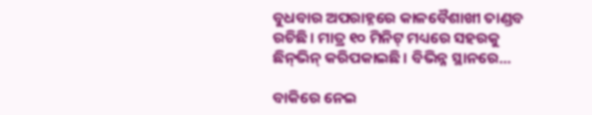ବୁଧବାର ଅପରାହ୍ନରେ କାଳବୈଶାଖୀ ତାଣ୍ଡବ ରଚିଛି। ମାତ୍ର ୧୦ ମିନିଟ୍‌ ମଧ୍ୟରେ ସହରକୁ ଛିନ୍‌ଭିନ୍‌ କରିପକାଇଛି। ବିଭିନ୍ନ ସ୍ଥାନରେ...

ବାକିରେ ନେଇ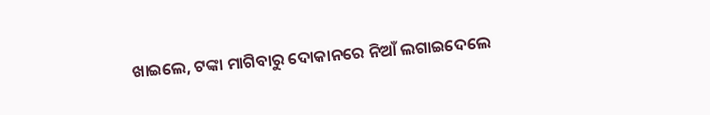ଖାଇଲେ, ଟଙ୍କା ମାଗିବାରୁ ଦୋକାନରେ ନିଆଁ ଲଗାଇଦେଲେ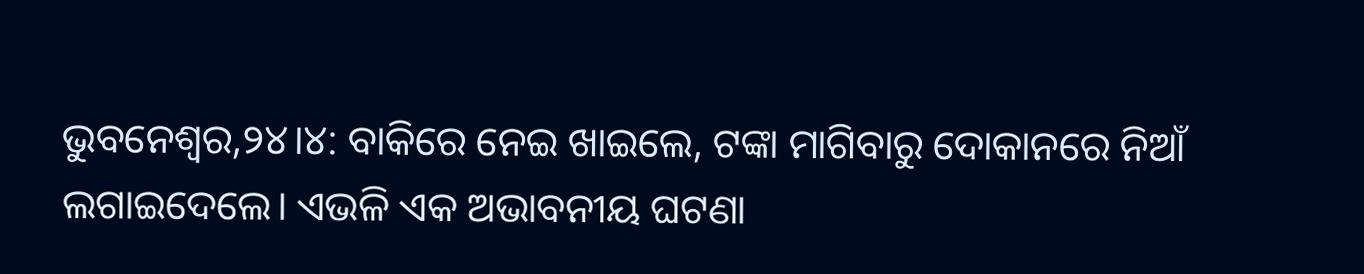ଭୁବନେଶ୍ୱର,୨୪।୪: ବାକିରେ ନେଇ ଖାଇଲେ, ଟଙ୍କା ମାଗିବାରୁ ଦୋକାନରେ ନିଆଁ ଲଗାଇଦେଲେ। ଏଭଳି ଏକ ଅଭାବନୀୟ ଘଟଣା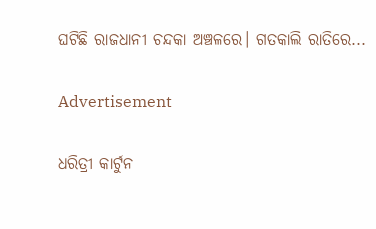ଘଟିଛି ରାଜଧାନୀ ଚନ୍ଦକା ଅଞ୍ଚଳରେ। ଗତକାଲି ରାତିରେ...

Advertisement

ଧରିତ୍ରୀ କାର୍ଟୁନ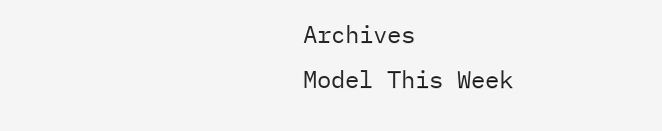Archives
Model This Week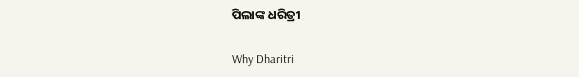ପିଲାଙ୍କ ଧରିତ୍ରୀ

Why Dharitri